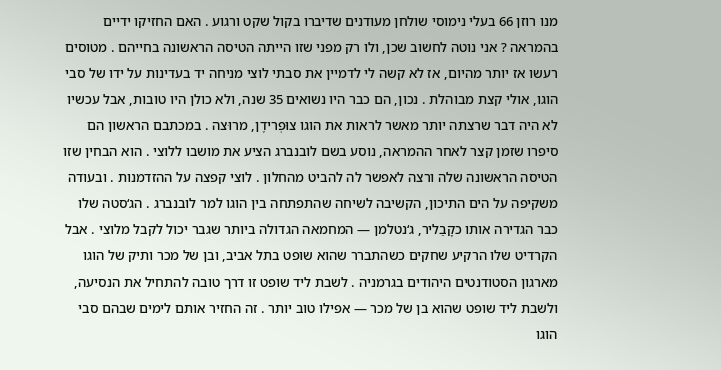מנו רוזן 66 בעלי נימוסי שולחן מעודנים שדיברו בקול שקט ורגוע . האם החזיקו ידיים בהמראה ? אני נוטה לחשוב שכן, ולו רק מפני שזו הייתה הטיסה הראשונה בחייהם . מטוסים רעשו אז יותר מהיום, אז לא קשה לי לדמיין את סבתי לוצי מניחה יד בעדינות על ידו של סבי הוגו, אולי קצת מבוהלת . נכון, הם כבר היו נשואים 35 שנה, ולא כולן היו טובות, אבל עכשיו לא היה דבר שרצתה יותר מאשר לראות את הוגו צוּפְרידֶן, מרוּצה . במכתבם הראשון הם סיפרו שזמן קצר לאחר ההמראה, נוסע בשם לובנברג הציע את מושבו ללוצי . הוא הבחין שזו הטיסה הראשונה שלה ורצה לאפשר לה להביט מהחלון . לוצי קפצה על ההזדמנות . ובעודה משקיפה על הים התיכון, הקשיבה לשיחה שהתפתחה בין הוגו למר לובנברג . הג‘סטה שלו כבר הגדירה אותו כקָבַליר, ג‘נטלמן — המחמאה הגדולה ביותר שגבר יכול לקבל מלוצי . אבל הקרדיט שלו הרקיע שחקים כשהתברר שהוא שופט בתל אביב, ובן של מכר ותיק של הוגו מארגון הסטודנטים היהודים בגרמניה . לשבת ליד שופט זו דרך טובה להתחיל את הנסיעה, ולשבת ליד שופט שהוא בן של מכר — אפילו טוב יותר . זה החזיר אותם לימים שבהם סבי הוגו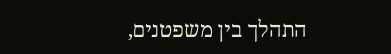התהלך בין משפטנים,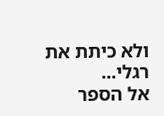ולא כיתת את רגלי...
אל הספר